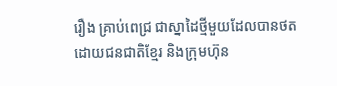រឿង គ្រាប់ពេជ្រ ជាស្នាដៃថ្មីមួយដែលបានថតដោយជនជាតិខ្មែរ និងក្រុមហ៊ុន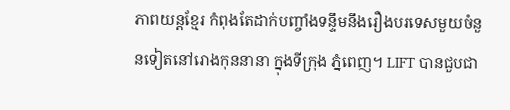ភាពយន្តខ្មែរ កំពុងតែដាក់បញ្ចាំងទន្ទឹមនឹងរឿងបរទេសមួយចំនួនទៀតនៅរោងកុននានា ក្នុងទីក្រុង ភ្នំពេញ។ LIFT បានជួបជា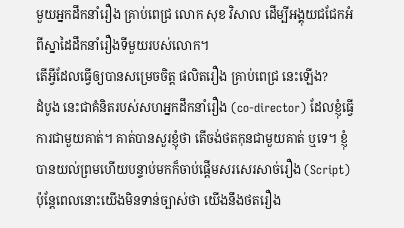មួយអ្នកដឹកនាំរឿង គ្រាប់ពេជ្រ លោក សុខ វិសាល ដើម្បីអង្គុយជជែកអំពីស្នាដៃដឹកនាំរឿងទីមួយរបស់លោក។
តើអ្វីដែលធ្វើឲ្យបានសម្រេចចិត្ត ផលិតរឿង គ្រាប់ពេជ្រ នេះឡើង?
ដំបូង នេះជាគំនិតរបស់សហអ្នកដឹកនាំរឿង (co-director) ដែលខ្ញុំធ្វើការជាមួយគាត់។ គាត់បានសួរខ្ញុំថា តើចង់ថតកុនជាមួយគាត់ ឬទេ។ ខ្ញុំបានយល់ព្រមហើយបន្ទាប់មកក៏ចាប់ផ្តើមសរសេរសាច់រឿង (Script) ប៉ុន្តែពេលនោះយើងមិនទាន់ច្បាស់ថា យើងនឹងថតរឿង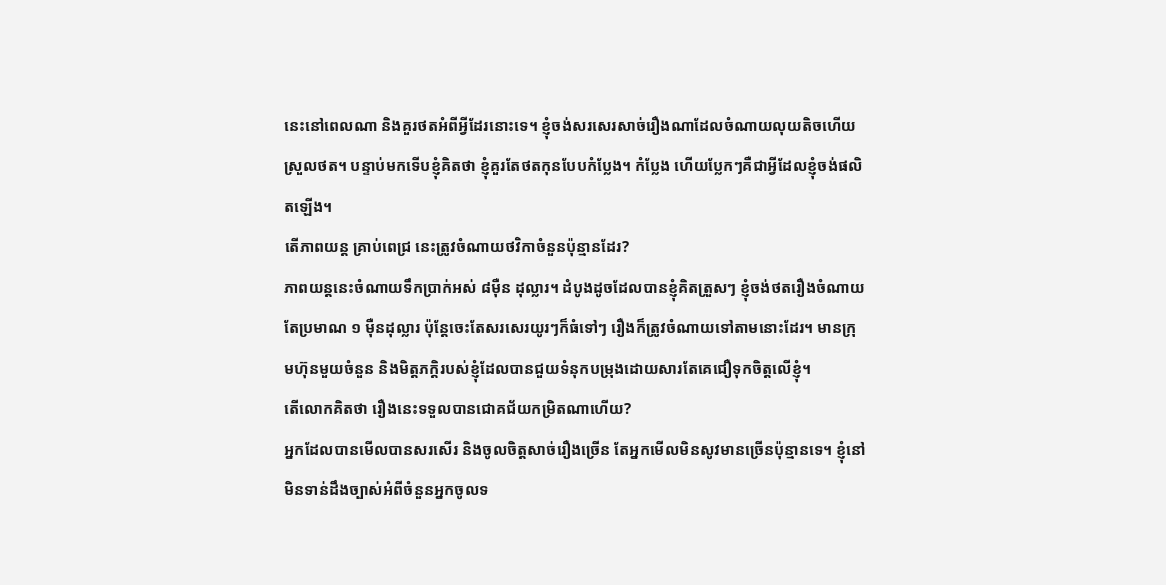នេះនៅពេលណា និងគួរថតអំពីអ្វីដែរនោះទេ។ ខ្ញុំចង់សរសេរសាច់រឿងណាដែលចំណាយលុយតិចហើយស្រួលថត។ បន្ទាប់មកទើបខ្ញុំគិតថា ខ្ញុំគួរតែថតកុនបែបកំប្លែង។ កំប្លែង ហើយប្លែកៗគឺជាអ្វីដែលខ្ញុំចង់ផលិតឡើង។
តើភាពយន្ត គ្រាប់ពេជ្រ នេះត្រូវចំណាយថវិកាចំនួនប៉ុន្មានដែរ?
ភាពយន្តនេះចំណាយទឹកប្រាក់អស់ ៨ម៉ឺន ដុល្លារ។ ដំបូងដូចដែលបានខ្ញុំគិតត្រួសៗ ខ្ញុំចង់ថតរឿងចំណាយតែប្រមាណ ១ ម៉ឺនដុល្លារ ប៉ុន្តែចេះតែសរសេរយូរៗក៏ធំទៅៗ រឿងក៏ត្រូវចំណាយទៅតាមនោះដែរ។ មានក្រុមហ៊ុនមួយចំនួន និងមិត្តភក្តិរបស់ខ្ញុំដែលបានជួយទំនុកបម្រុងដោយសារតែគេជឿទុកចិត្តលើខ្ញុំ។
តើលោកគិតថា រឿងនេះទទួលបានជោគជ័យកម្រិតណាហើយ?
អ្នកដែលបានមើលបានសរសើរ និងចូលចិត្តសាច់រឿងច្រើន តែអ្នកមើលមិនសូវមានច្រើនប៉ុន្មានទេ។ ខ្ញុំនៅមិនទាន់ដឹងច្បាស់អំពីចំនួនអ្នកចូលទ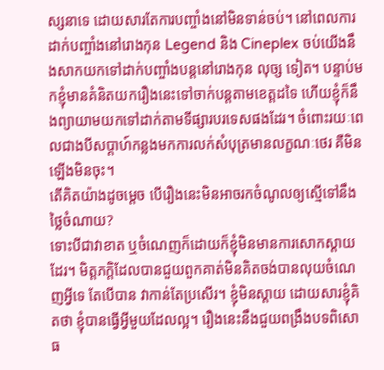ស្សនាទេ ដោយសារតែការបញ្ចាំងនៅមិនទាន់ចប់។ នៅពេលការដាក់បញ្ចាំងនៅរោងកុន Legend និង Cineplex ចប់យើងនឹងសាកយកទៅដាក់បញ្ចាំងបន្តនៅរោងកុន លុច្ស ទៀត។ បន្ទាប់មកខ្ញុំមានគំនិតយករឿងនេះទៅចាក់បន្តតាមខេត្តដទៃ ហើយខ្ញុំក៏នឹងព្យាយាមយកទៅដាក់តាមទីផ្សារបរទេសផងដែរ។ ចំពោះរយៈពេលជាងបីសប្ដាហ៍កន្លងមកការលក់សំបុត្រមានលក្ខណៈថេរ គឺមិនឡើងមិនចុះ។
តើគិតយ៉ាងដូចម្តេច បើរឿងនេះមិនអាចរកចំណូលឲ្យស្មើទៅនឹងថ្លៃចំណាយ?
ទោះបីជាវាខាត ឬចំណេញក៏ដោយក៏ខ្ញុំមិនមានការសោកស្តាយដែរ។ មិត្តភក្តិដែលបានជួយពួកគាត់មិនគិតចង់បានលុយចំណេញអ្វីទេ តែបើបាន វាកាន់តែប្រសើរ។ ខ្ញុំមិនស្តាយ ដោយសារខ្ញុំគិតថា ខ្ញុំបានធ្វើអ្វីមួយដែលល្អ។ រឿងនេះនឹងជួយពង្រឹងបទពិសោធ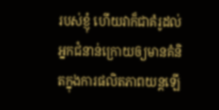របស់ខ្ញុំ ហើយវាក៏ជាគំរូដល់អ្នកជំនាន់ក្រោយឲ្យមានគំនិតក្នុងការផលិតភាពយន្តឡើ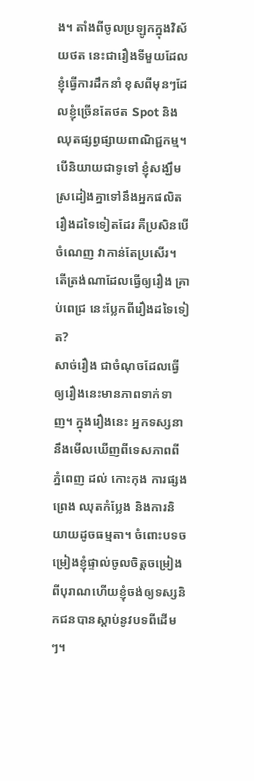ង។ តាំងពីចូលប្រឡូកក្នុងវិស័យថត នេះជារឿងទីមួយដែលខ្ញុំធ្វើការដឹកនាំ ខុសពីមុនៗដែលខ្ញុំច្រើនតែថត Spot និងឈុតផ្សព្វផ្សាយពាណិជ្ជកម្ម។ បើនិយាយជាទូទៅ ខ្ញុំសង្ឃឹមស្រដៀងគ្នាទៅនឹងអ្នកផលិតរឿងដទៃទៀតដែរ គឺប្រសិនបើចំណេញ វាកាន់តែប្រសើរ។
តើត្រង់ណាដែលធ្វើឲ្យរឿង គ្រាប់ពេជ្រ នេះប្លែកពីរឿងដទៃទៀត?
សាច់រឿង ជាចំណុចដែលធ្វើឲ្យរឿងនេះមានភាពទាក់ទាញ។ ក្នុងរឿងនេះ អ្នកទស្សនានឹងមើលឃើញពីទេសភាពពី ភ្នំពេញ ដល់ កោះកុង ការផ្សងព្រេង ឈុតកំប្លែង និងការនិយាយដូចធម្មតា។ ចំពោះបទចម្រៀងខ្ញុំផ្ទាល់ចូលចិត្តចម្រៀងពីបុរាណហើយខ្ញុំចង់ឲ្យទស្សនិកជនបានស្តាប់នូវបទពីដើមៗ។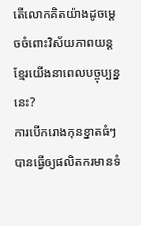តើលោកគិតយ៉ាងដូចម្តេចចំពោះវិស័យភាពយន្តខ្មែរយើងនាពេលបច្ចុប្បន្ននេះ?
ការបើករោងកុនខ្នាតធំៗបានធ្វើឲ្យផលិតករមានទំ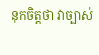នុកចិត្តថា វាច្បាស់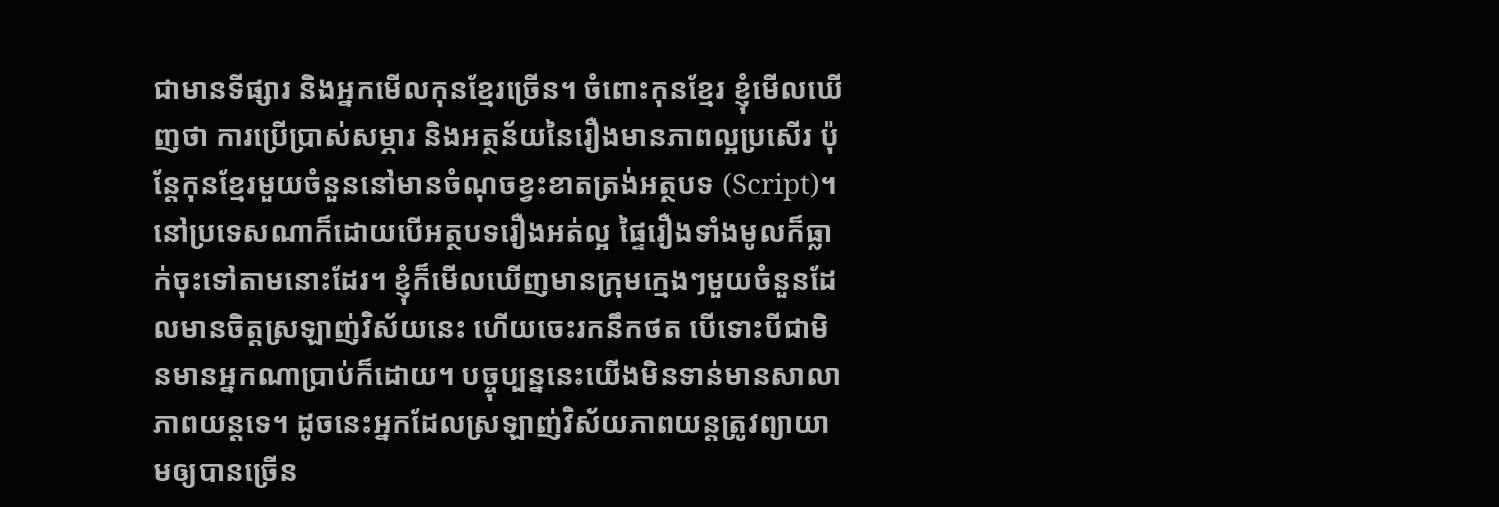ជាមានទីផ្សារ និងអ្នកមើលកុនខ្មែរច្រើន។ ចំពោះកុនខ្មែរ ខ្ញុំមើលឃើញថា ការប្រើប្រាស់សម្ភារ និងអត្ថន័យនៃរឿងមានភាពល្អប្រសើរ ប៉ុន្តែកុនខ្មែរមួយចំនួននៅមានចំណុចខ្វះខាតត្រង់អត្ថបទ (Script)។ នៅប្រទេសណាក៏ដោយបើអត្ថបទរឿងអត់ល្អ ផ្ទៃរឿងទាំងមូលក៏ធ្លាក់ចុះទៅតាមនោះដែរ។ ខ្ញុំក៏មើលឃើញមានក្រុមក្មេងៗមួយចំនួនដែលមានចិត្តស្រឡាញ់វិស័យនេះ ហើយចេះរកនឹកថត បើទោះបីជាមិនមានអ្នកណាប្រាប់ក៏ដោយ។ បច្ចុប្បន្ននេះយើងមិនទាន់មានសាលាភាពយន្តទេ។ ដូចនេះអ្នកដែលស្រឡាញ់វិស័យភាពយន្ដត្រូវព្យាយាមឲ្យបានច្រើន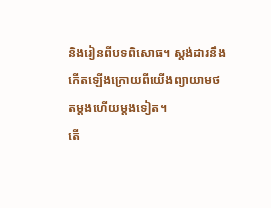និងរៀនពីបទពិសោធ។ ស្តង់ដារនឹងកើតឡើងក្រោយពីយើងព្យាយាមថតម្តងហើយម្តងទៀត។
តើ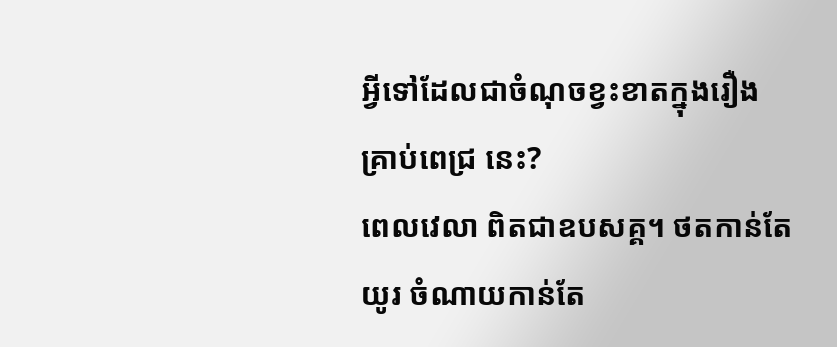អ្វីទៅដែលជាចំណុចខ្វះខាតក្នុងរឿង គ្រាប់ពេជ្រ នេះ?
ពេលវេលា ពិតជាឧបសគ្គ។ ថតកាន់តែយូរ ចំណាយកាន់តែ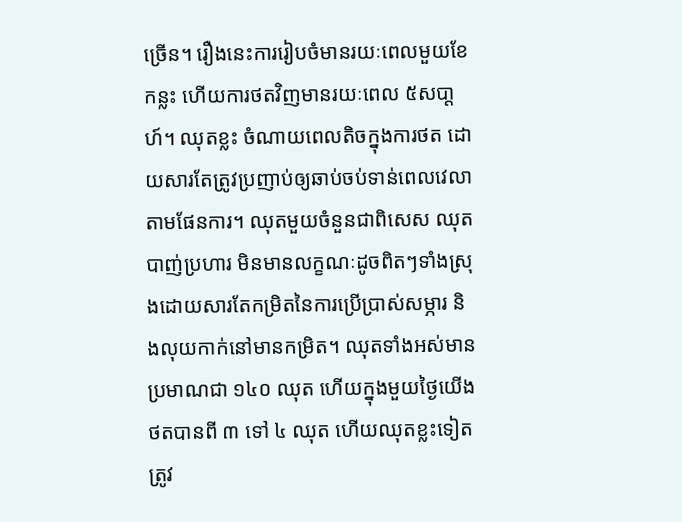ច្រើន។ រឿងនេះការរៀបចំមានរយៈពេលមួយខែកន្លះ ហើយការថតវិញមានរយៈពេល ៥សបា្តហ៍។ ឈុតខ្លះ ចំណាយពេលតិចក្នុងការថត ដោយសារតែត្រូវប្រញាប់ឲ្យឆាប់ចប់ទាន់ពេលវេលាតាមផែនការ។ ឈុតមួយចំនួនជាពិសេស ឈុតបាញ់ប្រហារ មិនមានលក្ខណៈដូចពិតៗទាំងស្រុងដោយសារតែកម្រិតនៃការប្រើប្រាស់សម្ភារ និងលុយកាក់នៅមានកម្រិត។ ឈុតទាំងអស់មានប្រមាណជា ១៤០ ឈុត ហើយក្នុងមួយថ្ងៃយើងថតបានពី ៣ ទៅ ៤ ឈុត ហើយឈុតខ្លះទៀតត្រូវ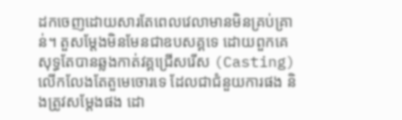ដកចេញដោយសារតែពេលវេលាមានមិនគ្រប់គ្រាន់។ តួសម្តែងមិនមែនជាឧបសគ្គទេ ដោយពួកគេសុទ្ធតែបានឆ្លងកាត់វគ្គជ្រើសរើស (Casting) លើកលែងតែតួមេចោរទេ ដែលជាជំនួយការផង និងត្រូវសម្តែងផង ដោ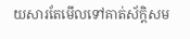យសារតែមើលទៅគាត់ស័ក្ដិសម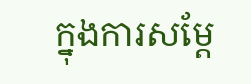ក្នុងការសម្តែ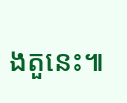ងតួនេះ៕